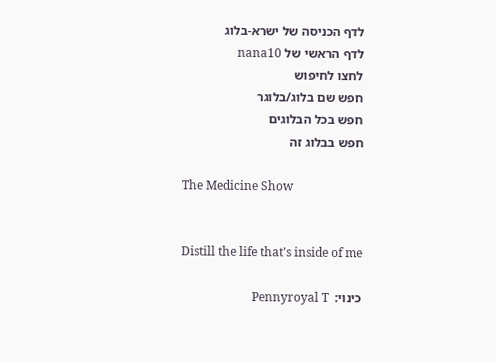לדף הכניסה של ישרא-בלוג
לדף הראשי של nana10
לחצו לחיפוש
חפש שם בלוג/בלוגר
חפש בכל הבלוגים
חפש בבלוג זה

The Medicine Show


Distill the life that's inside of me

כינוי:  Pennyroyal T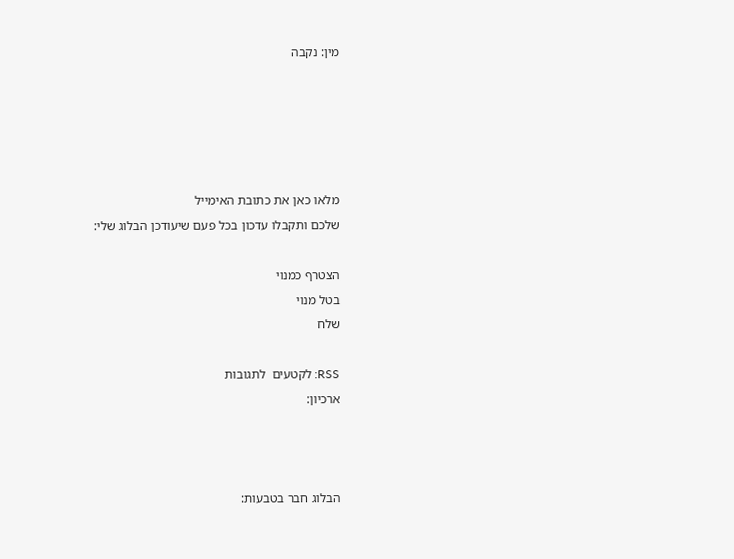מין: נקבה





מלאו כאן את כתובת האימייל
שלכם ותקבלו עדכון בכל פעם שיעודכן הבלוג שלי:

הצטרף כמנוי
בטל מנוי
שלח

RSS: לקטעים  לתגובות
ארכיון:



הבלוג חבר בטבעות: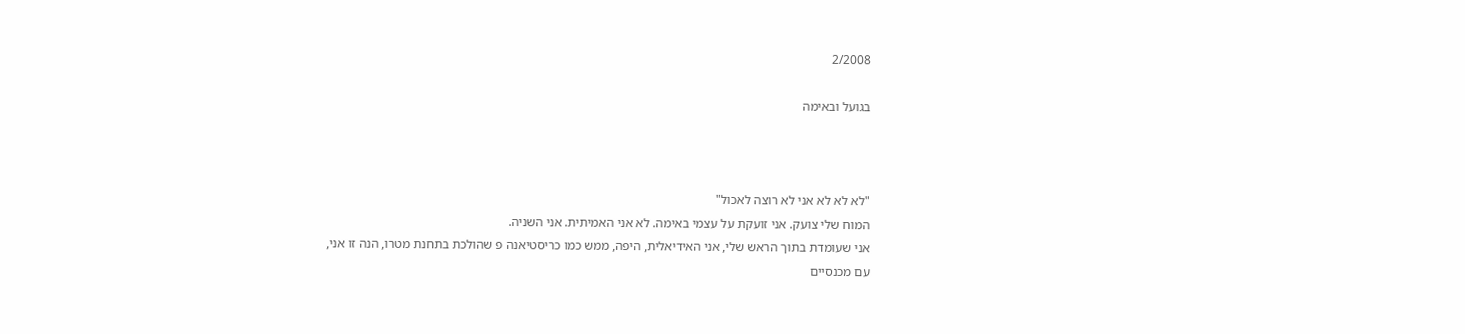2/2008

בגועל ובאימה



"לא לא לא אני לא רוצה לאכול"
המוח שלי צועק. אני זועקת על עצמי באימה. לא אני האמיתית. אני השניה.
אני שעומדת בתוך הראש שלי, אני האידיאלית, היפה, ממש כמו כריסטיאנה פ שהולכת בתחנת מטרו, הנה זו אני,
עם מכנסיים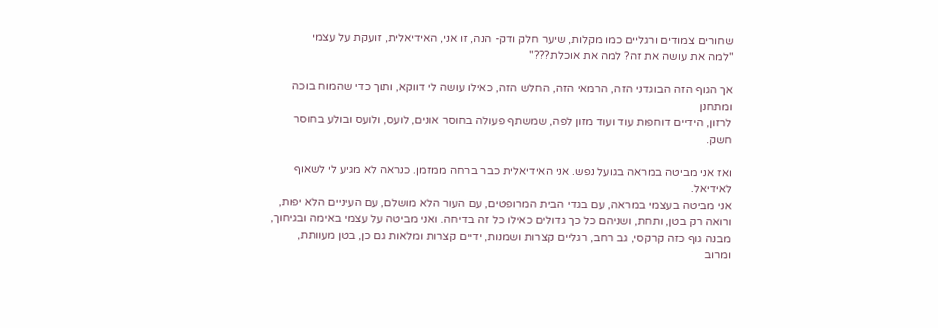שחורים צמודים ורגליים כמו מקלות, שיער חלק ודק- הנה, זו אני, האידיאלית, זועקת על עצמי
"למה את עושה את זה? למה את אוכלת???"

אך הגוף הזה הבוגדני הזה, הרמאי הזה, החלש הזה, כאילו עושה לי דווקא, ותוך כדי שהמוח בוכה ומתחנן
לרזון, הידיים דוחפות עוד ועוד מזון לפה, שמשתף פעולה בחוסר אונים, לועס, ולועס ובולע בחוסר חשק.

ואז אני מביטה במראה בגועל נפש. אני האידיאלית כבר ברחה ממזמן. כנראה לא מגיע לי לשאוף לאידיאל.
אני מביטה בעצמי במראה, עם בגדי הבית המרופטים, עם העור הלא מושלם, עם העיניים הלא יפות,
ורואה רק בטן, ותחת, ושניהם כל כך גדולים כאילו כל זה בדיחה. ואני מביטה על עצמי באימה ובגיחוך,
מבנה גוף כזה קרקסי, גב רחב, רגליים קצרות ושמנות, ידיים קצרות ומלאות גם כן, בטן מעוותת,
ומרוב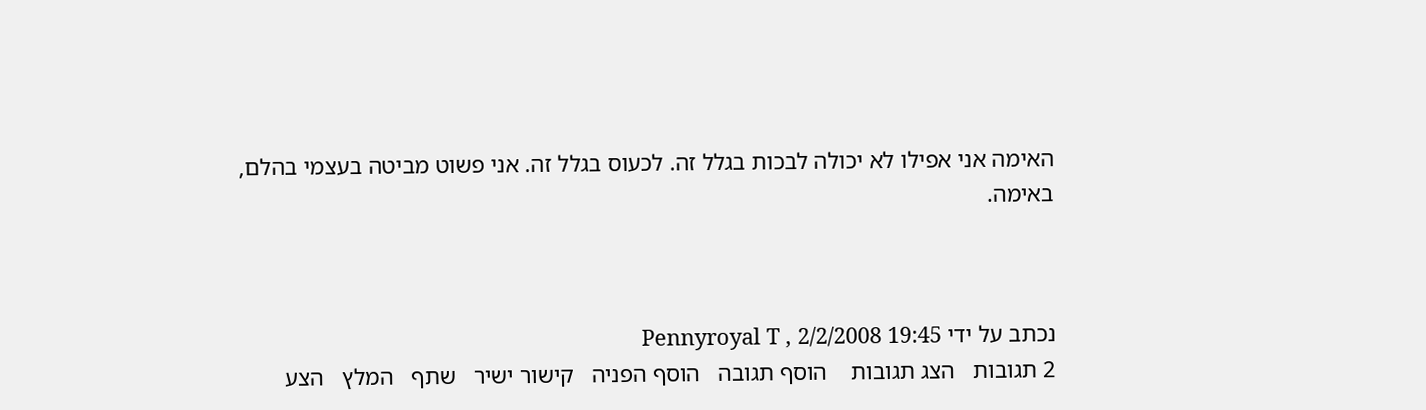האימה אני אפילו לא יכולה לבכות בגלל זה. לכעוס בגלל זה. אני פשוט מביטה בעצמי בהלם,
באימה.



נכתב על ידי Pennyroyal T , 2/2/2008 19:45
2 תגובות   הצג תגובות    הוסף תגובה   הוסף הפניה   קישור ישיר   שתף   המלץ   הצע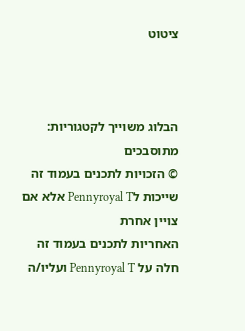ציטוט



הבלוג משוייך לקטגוריות: מתוסבכים
© הזכויות לתכנים בעמוד זה שייכות לPennyroyal T אלא אם צויין אחרת
האחריות לתכנים בעמוד זה חלה על Pennyroyal T ועליו/ה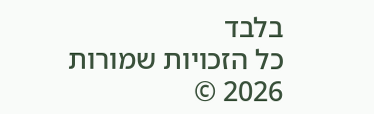בלבד
כל הזכויות שמורות 2026 ©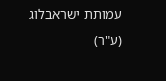עמותת ישראבלוג (ע"ר)